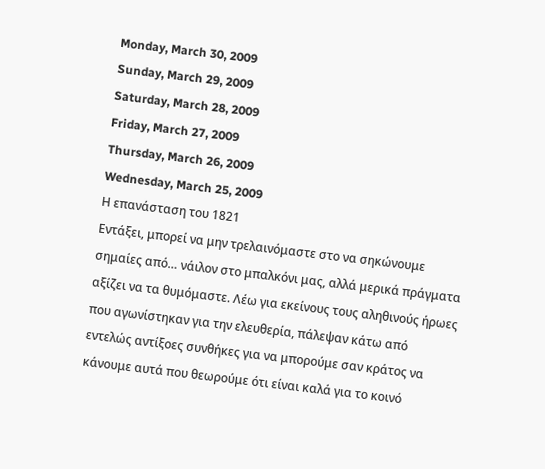Monday, March 30, 2009
Sunday, March 29, 2009
Saturday, March 28, 2009
Friday, March 27, 2009
Thursday, March 26, 2009
Wednesday, March 25, 2009
Η επανάσταση του 1821
Εντάξει, μπορεί να μην τρελαινόμαστε στο να σηκώνουμε σημαίες από… νάιλον στο μπαλκόνι μας, αλλά μερικά πράγματα αξίζει να τα θυμόμαστε. Λέω για εκείνους τους αληθινούς ήρωες που αγωνίστηκαν για την ελευθερία, πάλεψαν κάτω από εντελώς αντίξοες συνθήκες για να μπορούμε σαν κράτος να κάνουμε αυτά που θεωρούμε ότι είναι καλά για το κοινό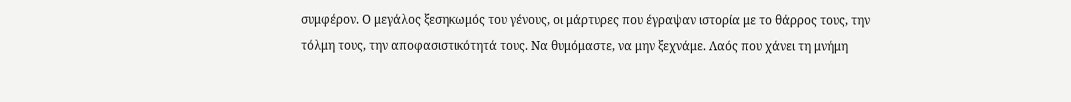συμφέρον. Ο μεγάλος ξεσηκωμός του γένους, οι μάρτυρες που έγραψαν ιστορία με το θάρρος τους, την τόλμη τους, την αποφασιστικότητά τους. Να θυμόμαστε, να μην ξεχνάμε. Λαός που χάνει τη μνήμη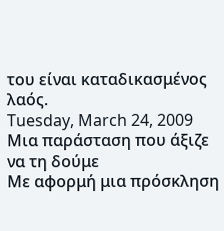του είναι καταδικασμένος λαός.
Tuesday, March 24, 2009
Μια παράσταση που άξιζε να τη δούμε
Με αφορμή μια πρόσκληση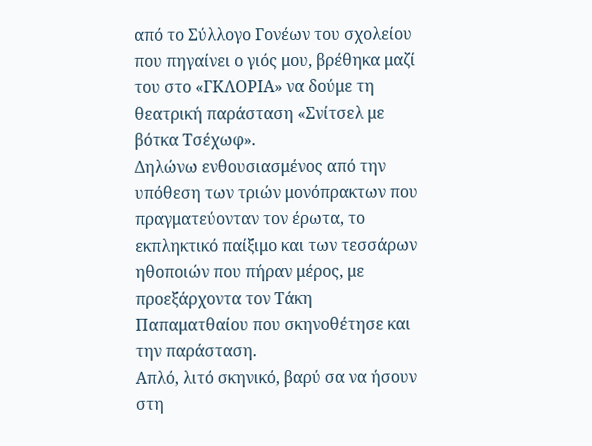από το Σύλλογο Γονέων του σχολείου που πηγαίνει ο γιός μου, βρέθηκα μαζί του στο «ΓΚΛΟΡΙΑ» να δούμε τη θεατρική παράσταση «Σνίτσελ με βότκα Τσέχωφ».
Δηλώνω ενθουσιασμένος από την υπόθεση των τριών μονόπρακτων που πραγματεύονταν τον έρωτα, το εκπληκτικό παίξιμο και των τεσσάρων ηθοποιών που πήραν μέρος, με προεξάρχοντα τον Τάκη Παπαματθαίου που σκηνοθέτησε και την παράσταση.
Απλό, λιτό σκηνικό, βαρύ σα να ήσουν στη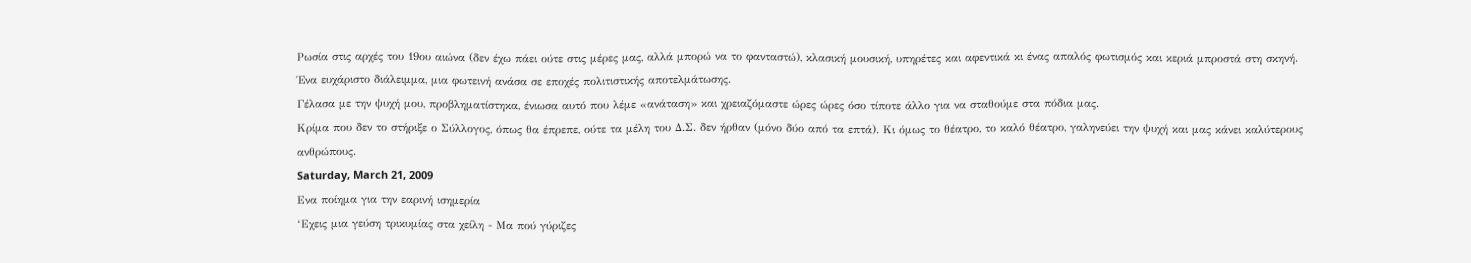Ρωσία στις αρχές του 19ου αιώνα (δεν έχω πάει ούτε στις μέρες μας, αλλά μπορώ να το φανταστώ), κλασική μουσική, υπηρέτες και αφεντικά κι ένας απαλός φωτισμός και κεριά μπροστά στη σκηνή.
Ένα ευχάριστο διάλειμμα, μια φωτεινή ανάσα σε εποχές πολιτιστικής αποτελμάτωσης.
Γέλασα με την ψυχή μου, προβληματίστηκα, ένιωσα αυτό που λέμε «ανάταση» και χρειαζόμαστε ώρες ώρες όσο τίποτε άλλο για να σταθούμε στα πόδια μας.
Κρίμα που δεν το στήριξε ο Σύλλογος, όπως θα έπρεπε, ούτε τα μέλη του Δ.Σ. δεν ήρθαν (μόνο δύο από τα επτά). Κι όμως το θέατρο, το καλό θέατρο, γαληνεύει την ψυχή και μας κάνει καλύτερους ανθρώπους.
Saturday, March 21, 2009
Ενα ποίημα για την εαρινή ισημερία
‘Εχεις μια γεύση τρικυμίας στα χείλη - Μα πού γύριζες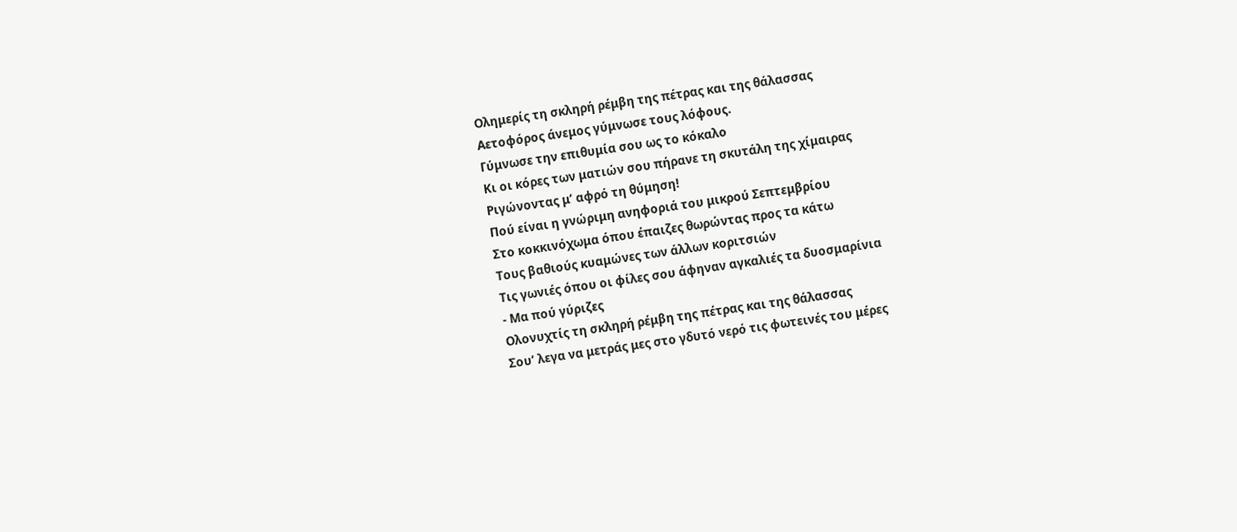Ολημερίς τη σκληρή ρέμβη της πέτρας και της θάλασσας
Αετοφόρος άνεμος γύμνωσε τους λόφους.
Γύμνωσε την επιθυμία σου ως το κόκαλο
Κι οι κόρες των ματιών σου πήρανε τη σκυτάλη της χίμαιρας
Ριγώνοντας μ’ αφρό τη θύμηση!
Πού είναι η γνώριμη ανηφοριά του μικρού Σεπτεμβρίου
Στο κοκκινόχωμα όπου έπαιζες θωρώντας προς τα κάτω
Τους βαθιούς κυαμώνες των άλλων κοριτσιών
Τις γωνιές όπου οι φίλες σου άφηναν αγκαλιές τα δυοσμαρίνια
- Μα πού γύριζες
Ολονυχτίς τη σκληρή ρέμβη της πέτρας και της θάλασσας
Σου’ λεγα να μετράς μες στο γδυτό νερό τις φωτεινές του μέρες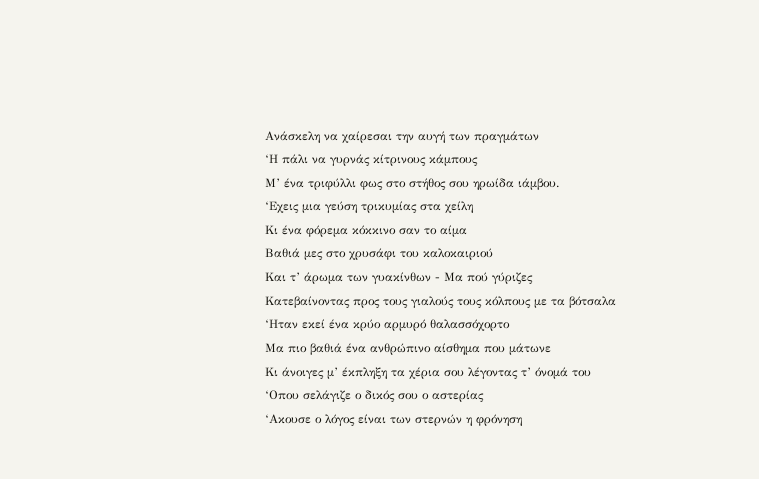Ανάσκελη να χαίρεσαι την αυγή των πραγμάτων
‘Η πάλι να γυρνάς κίτρινους κάμπους
Μ’ ένα τριφύλλι φως στο στήθος σου ηρωίδα ιάμβου.
‘Εχεις μια γεύση τρικυμίας στα χείλη
Κι ένα φόρεμα κόκκινο σαν το αίμα
Βαθιά μες στο χρυσάφι του καλοκαιριού
Και τ’ άρωμα των γυακίνθων - Μα πού γύριζες
Κατεβαίνοντας προς τους γιαλούς τους κόλπους με τα βότσαλα
‘Ηταν εκεί ένα κρύο αρμυρό θαλασσόχορτο
Μα πιο βαθιά ένα ανθρώπινο αίσθημα που μάτωνε
Κι άνοιγες μ’ έκπληξη τα χέρια σου λέγοντας τ’ όνομά του
‘Οπου σελάγιζε ο δικός σου ο αστερίας
‘Ακουσε ο λόγος είναι των στερνών η φρόνηση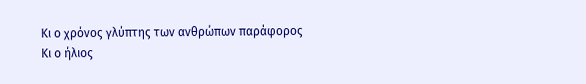Κι ο χρόνος γλύπτης των ανθρώπων παράφορος
Κι ο ήλιος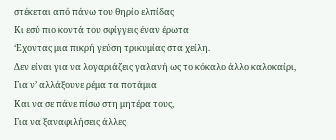στέκεται από πάνω του θηρίο ελπίδας
Κι εσύ πιο κοντά του σφίγγεις έναν έρωτα
‘Εχοντας μια πικρή γεύση τρικυμίας στα χείλη.
Δεν είναι για να λογαριάζεις γαλανή ως το κόκαλο άλλο καλοκαίρι,
Για ν’ αλλάξουνε ρέμα τα ποτάμια
Και να σε πάνε πίσω στη μητέρα τους,
Για να ξαναφιλήσεις άλλες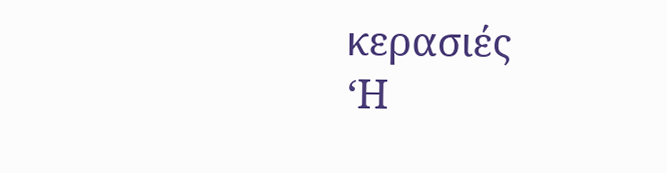κερασιές
‘Η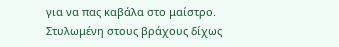για να πας καβάλα στο μαίστρο.
Στυλωμένη στους βράχους δίχως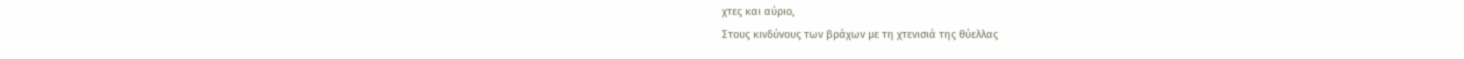χτες και αύριο,
Στους κινδύνους των βράχων με τη χτενισιά της θύελλας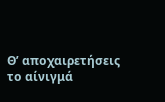Θ’ αποχαιρετήσεις το αίνιγμά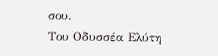σου.
Του Οδυσσέα Ελύτη